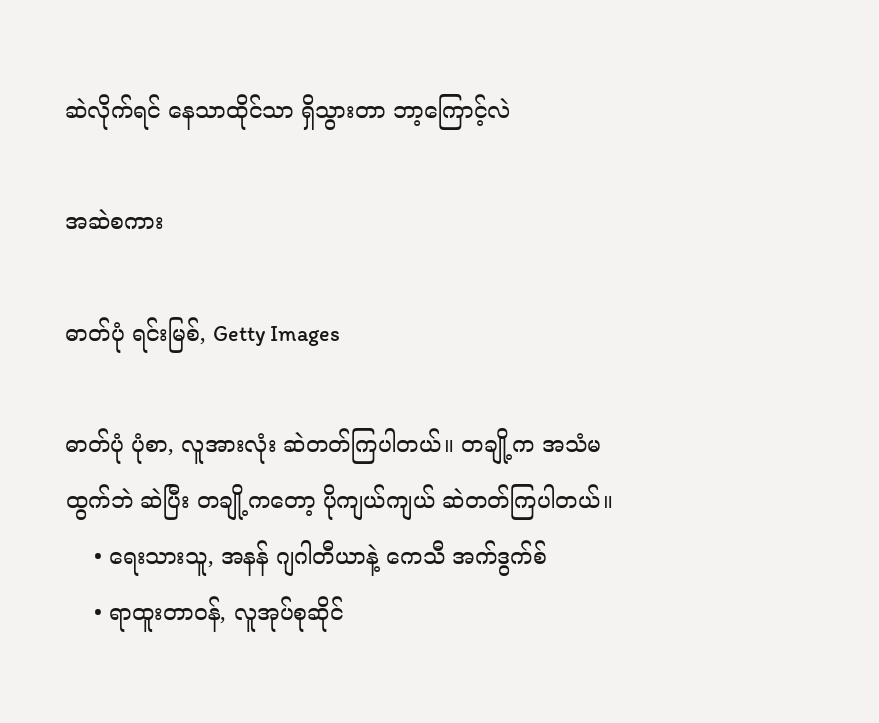ဆဲလိုက်ရင် နေသာထိုင်သာ ရှိသွားတာ ဘာ့ကြောင့်လဲ

အဆဲစကား

ဓာတ်ပုံ ရင်းမြစ်, Getty Images

ဓာတ်ပုံ ပုံစာ, လူအားလုံး ဆဲတတ်ကြပါတယ်။ တချို့က အသံမထွက်ဘဲ ဆဲပြီး တချို့ကတော့ ပိုကျယ်ကျယ် ဆဲတတ်ကြပါတယ်။
    • ရေးသားသူ, အနန် ဂျဂါတီယာနဲ့ ကေသီ အက်ဒွက်စ်
    • ရာထူးတာဝန်, လူအုပ်စုဆိုင်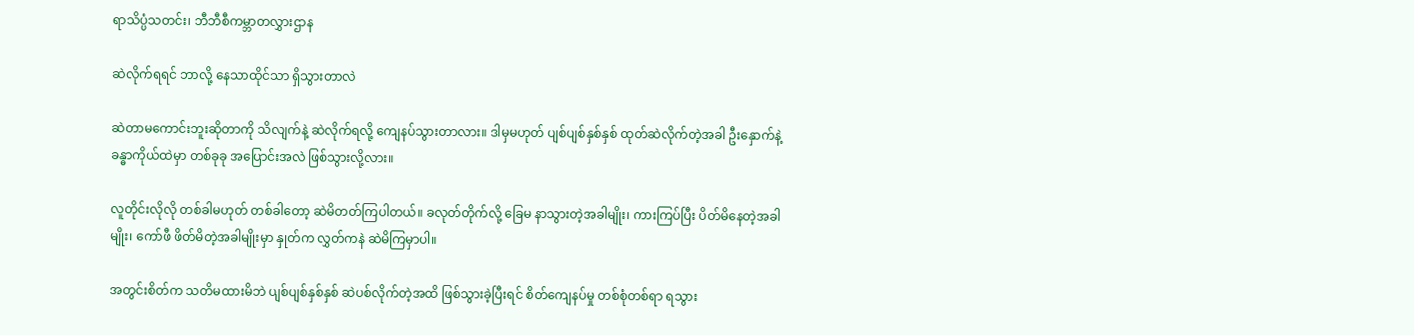ရာသိပ္ပံသတင်း၊ ဘီဘီစီကမ္ဘာတလွှားဌာန

ဆဲလိုက်ရရင် ဘာလို့ နေသာထိုင်သာ ရှိသွားတာလဲ

ဆဲတာမကောင်းဘူးဆိုတာကို သိလျက်နဲ့ ဆဲလိုက်ရလို့ ကျေနပ်သွားတာလား။ ဒါမှမဟုတ် ပျစ်ပျစ်နှစ်နှစ် ထုတ်ဆဲလိုက်တဲ့အခါ ဦးနှောက်နဲ့ ခန္ဓာကိုယ်ထဲမှာ တစ်ခုခု အပြောင်းအလဲ ဖြစ်သွားလို့လား။

လူတိုင်းလိုလို တစ်ခါမဟုတ် တစ်ခါတော့ ဆဲမိတတ်ကြပါတယ်။ ခလုတ်တိုက်လို့ ခြေမ နာသွားတဲ့အခါမျိုး၊ ကားကြပ်ပြီး ပိတ်မိနေတဲ့အခါမျိုး၊ ကော်ဖီ ဖိတ်မိတဲ့အခါမျိုးမှာ နှုတ်က လွှတ်ကနဲ ဆဲမိကြမှာပါ။

အတွင်းစိတ်က သတိမထားမိဘဲ ပျစ်ပျစ်နှစ်နှစ် ဆဲပစ်လိုက်တဲ့အထိ ဖြစ်သွားခဲ့ပြီးရင် စိတ်ကျေနပ်မှု တစ်စုံတစ်ရာ ရသွား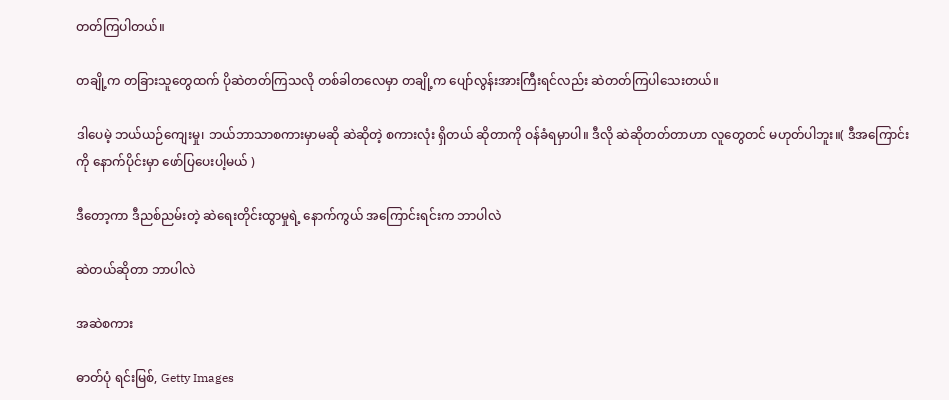တတ်ကြပါတယ်။

တချို့က တခြားသူတွေထက် ပိုဆဲတတ်ကြသလို တစ်ခါတလေမှာ တချို့က ပျော်လွန်းအားကြီးရင်လည်း ဆဲတတ်ကြပါသေးတယ်။

ဒါပေမဲ့ ဘယ်ယဉ်ကျေးမှု၊ ဘယ်ဘာသာစကားမှာမဆို ဆဲဆိုတဲ့ စကားလုံး ရှိတယ် ဆိုတာကို ဝန်ခံရမှာပါ။ ဒီလို ဆဲဆိုတတ်တာဟာ လူတွေတင် မဟုတ်ပါဘူး။( ဒီအကြောင်းကို နောက်ပိုင်းမှာ ဖော်ပြပေးပါ့မယ် )

ဒီတော့ကာ ဒီညစ်ညမ်းတဲ့ ဆဲရေးတိုင်းထွာမှုရဲ့ နောက်ကွယ် အကြောင်းရင်းက ဘာပါလဲ

ဆဲတယ်ဆိုတာ ဘာပါလဲ

အဆဲစကား

ဓာတ်ပုံ ရင်းမြစ်, Getty Images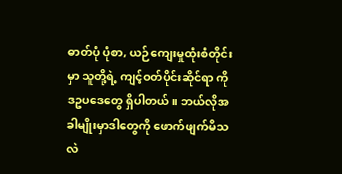ဓာတ်ပုံ ပုံစာ, ယဉ်ကျေးမှုထုံးစံတိုင်းမှာ သူတို့ရဲ့ ကျင့်ဝတ်ပိုင်းဆိုင်ရာ ကိုဒဥပဒေတွေ ရှိပါတယ်။ ဘယ်လိုအခါမျိုးမှာဒါတွေကို ဖောက်ဖျက်မိသလဲ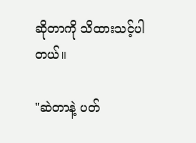ဆိုတာကို သိထားသင့်ပါတယ်။

"ဆဲတာနဲ့ ပတ်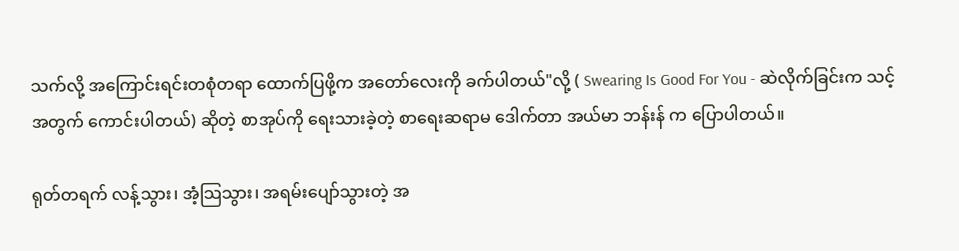သက်လို့ အကြောင်းရင်းတစုံတရာ ထောက်ပြဖို့က အတော်လေးကို ခက်ပါတယ်"လို့ ( Swearing Is Good For You - ဆဲလိုက်ခြင်းက သင့်အတွက် ကောင်းပါတယ်) ဆိုတဲ့ စာအုပ်ကို ရေးသားခဲ့တဲ့ စာရေးဆရာမ ဒေါက်တာ အယ်မာ ဘန်းန် က ပြောပါတယ်။

ရုတ်တရက် လန့်သွား၊ အံ့သြသွား၊ အရမ်းပျော်သွားတဲ့ အ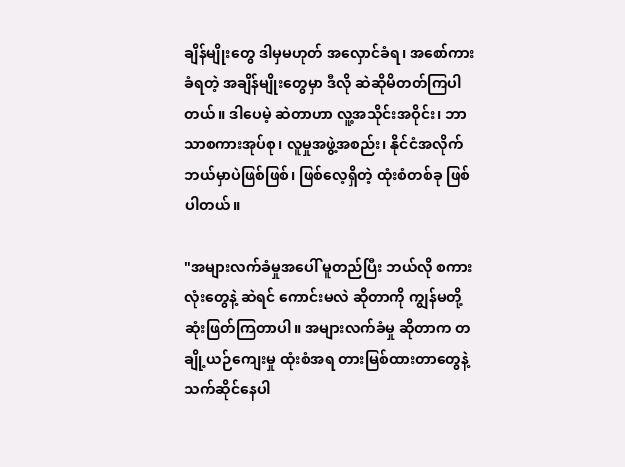ချိန်မျိုးတွေ ဒါမှမဟုတ် အလှောင်ခံရ၊ အစော်ကားခံရတဲ့ အချိန်မျိုးတွေမှာ ဒီလို ဆဲဆိုမိတတ်ကြပါတယ်။ ဒါပေမဲ့ ဆဲတာဟာ လူ့အသိုင်းအဝိုင်း၊ ဘာသာစကားအုပ်စု၊ လူမှုအဖွဲ့အစည်း၊ နိုင်ငံအလိုက် ဘယ်မှာပဲဖြစ်ဖြစ်၊ ဖြစ်လေ့ရှိတဲ့ ထုံးစံတစ်ခု ဖြစ်ပါတယ်။

"အများလက်ခံမှုအပေါ် မူတည်ပြီး ဘယ်လို စကားလုံးတွေနဲ့ ဆဲရင် ကောင်းမလဲ ဆိုတာကို ကျွန်မတို့ ဆုံးဖြတ်ကြတာပါ။ အများလက်ခံမှု ဆိုတာက တချို့ယဉ်ကျေးမှု ထုံးစံအရ တားမြစ်ထားတာတွေနဲ့ သက်ဆိုင်နေပါ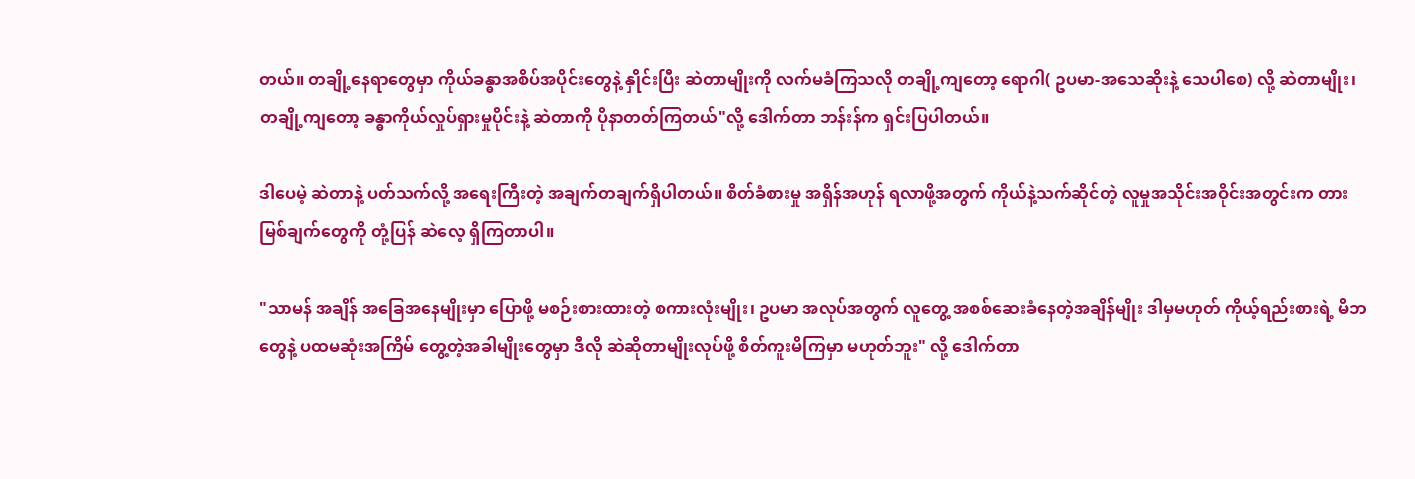တယ်။ တချို့နေရာတွေမှာ ကိုယ်ခန္ဓာအစိပ်အပိုင်းတွေနဲ့ နှိုင်းပြီး ဆဲတာမျိုးကို လက်မခံကြသလို တချို့ကျတော့ ရောဂါ( ဥပမာ-အသေဆိုးနဲ့ သေပါစေ) လို့ ဆဲတာမျိုး၊ တချို့ကျတော့ ခန္ဓာကိုယ်လှုပ်ရှားမှုပိုင်းနဲ့ ဆဲတာကို ပိုနာတတ်ကြတယ်"လို့ ဒေါက်တာ ဘန်းန်က ရှင်းပြပါတယ်။

ဒါပေမဲ့ ဆဲတာနဲ့ ပတ်သက်လို့ အရေးကြီးတဲ့ အချက်တချက်ရှိပါတယ်။ စိတ်ခံစားမှု အရှိန်အဟုန် ရလာဖို့အတွက် ကိုယ်နဲ့သက်ဆိုင်တဲ့ လူမှုအသိုင်းအဝိုင်းအတွင်းက တားမြစ်ချက်တွေကို တုံ့ပြန် ဆဲလေ့ ရှိကြတာပါ။

"သာမန် အချိန် အခြေအနေမျိုးမှာ ပြောဖို့ မစဉ်းစားထားတဲ့ စကားလုံးမျိုး၊ ဥပမာ အလုပ်အတွက် လူတွေ့ အစစ်ဆေးခံနေတဲ့အချိန်မျိုး ဒါမှမဟုတ် ကိုယ့်ရည်းစားရဲ့ မိဘတွေနဲ့ ပထမဆုံးအကြိမ် တွေ့တဲ့အခါမျိုးတွေမှာ ဒီလို ဆဲဆိုတာမျိုးလုပ်ဖို့ စိတ်ကူးမိကြမှာ မဟုတ်ဘူး" လို့ ဒေါက်တာ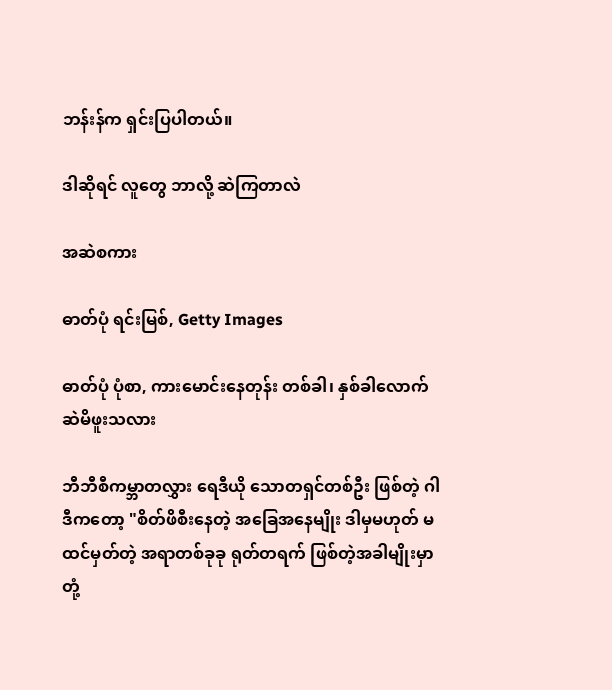ဘန်းန်က ရှင်းပြပါတယ်။

ဒါဆိုရင် လူတွေ ဘာလို့ ဆဲကြတာလဲ

အဆဲစကား

ဓာတ်ပုံ ရင်းမြစ်, Getty Images

ဓာတ်ပုံ ပုံစာ, ကားမောင်းနေတုန်း တစ်ခါ၊ နှစ်ခါလောက် ဆဲမိဖူးသလား

ဘီဘီစီကမ္ဘာတလွှား ရေဒီယို သောတရှင်တစ်ဦး ဖြစ်တဲ့ ဂါဒီကတော့ "စိတ်ဖိစီးနေတဲ့ အခြေအနေမျိုး ဒါမှမဟုတ် မထင်မှတ်တဲ့ အရာတစ်ခုခု ရုတ်တရက် ဖြစ်တဲ့အခါမျိုးမှာ တုံ့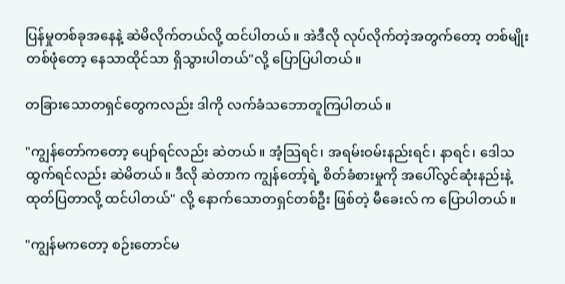ပြန်မှုတစ်ခုအနေနဲ့ ဆဲမိလိုက်တယ်လို့ ထင်ပါတယ်။ အဲဒီလို လုပ်လိုက်တဲ့အတွက်တော့ တစ်မျိုးတစ်ဖုံတော့ နေသာထိုင်သာ ရှိသွားပါတယ်"လို့ ပြောပြပါတယ်။

တခြားသောတရှင်တွေကလည်း ဒါကို လက်ခံသဘောတူကြပါတယ်။

"ကျွန်တော်ကတော့ ပျော်ရင်လည်း ဆဲတယ်။ အံ့သြရင်၊ အရမ်းဝမ်းနည်းရင်၊ နာရင်၊ ဒေါသထွက်ရင်လည်း ဆဲမိတယ်။ ဒီလို ဆဲတာက ကျွန်တော့်ရဲ့ စိတ်ခံစားမှုကို အပေါ်လွင်ဆုံးနည်းနဲ့ ထုတ်ပြတာလို့ ထင်ပါတယ်" လို့ နောက်သောတရှင်တစ်ဦး ဖြစ်တဲ့ မီခေးလ် က ပြောပါတယ်။

"ကျွန်မကတော့ စဉ်းတောင်မ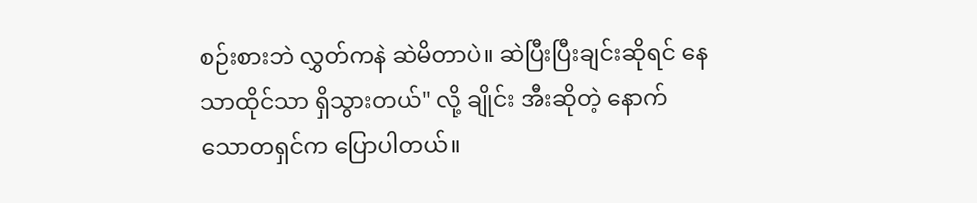စဉ်းစားဘဲ လွှတ်ကနဲ ဆဲမိတာပဲ။ ဆဲပြီးပြီးချင်းဆိုရင် နေသာထိုင်သာ ရှိသွားတယ်" လို့ ချိုင်း အီးဆိုတဲ့ နောက်သောတရှင်က ပြောပါတယ်။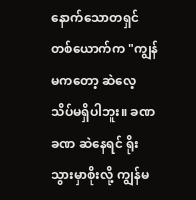နောက်သောတရှင်တစ်ယောက်က "ကျွန်မကတော့ ဆဲလေ့ သိပ်မရှိပါဘူး။ ခဏခဏ ဆဲနေရင် ရိုးသွားမှာစိုးလို့ ကျွန်မ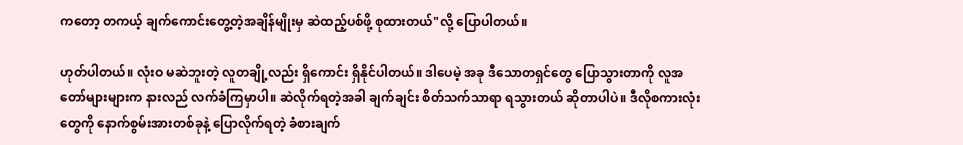ကတော့ တကယ့် ချက်ကောင်းတွေ့တဲ့အချိန်မျိုးမှ ဆဲထည့်ပစ်ဖို့ စုထားတယ်"လို့ ပြောပါတယ်။

ဟုတ်ပါတယ်။ လုံးဝ မဆဲဘူးတဲ့ လူတချို့လည်း ရှိကောင်း ရှိနိုင်ပါတယ်။ ဒါပေမဲ့ အခု ဒီသောတရှင်တွေ ပြောသွားတာကို လူအတော်များများက နားလည် လက်ခံကြမှာပါ။ ဆဲလိုက်ရတဲ့အခါ ချက်ချင်း စိတ်သက်သာရာ ရသွားတယ် ဆိုတာပါပဲ။ ဒီလိုစကားလုံးတွေကို နောက်စွမ်းအားတစ်ခုနဲ့ ပြောလိုက်ရတဲ့ ခံစားချက်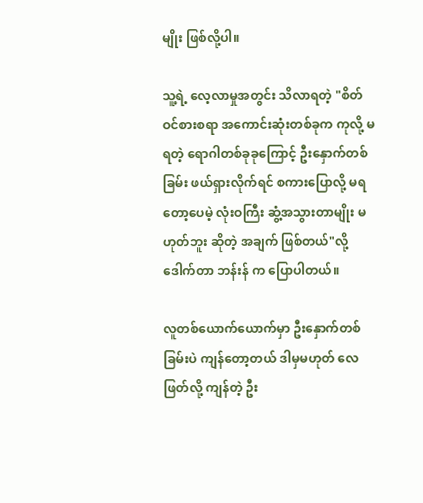မျိုး ဖြစ်လို့ပါ။

သူ့ရဲ့ လေ့လာမှုအတွင်း သိလာရတဲ့ "စိတ်ဝင်စားစရာ အကောင်းဆုံးတစ်ခုက ကုလို့ မရတဲ့ ရောဂါတစ်ခုခုကြောင့် ဦးနှောက်တစ်ခြမ်း ဖယ်ရှားလိုက်ရင် စကားပြောလို့ မရတော့ပေမဲ့ လုံးဝကြီး ဆွံ့အသွားတာမျိုး မဟုတ်ဘူး ဆိုတဲ့ အချက် ဖြစ်တယ်"လို့ ဒေါက်တာ ဘန်းန် က ပြောပါတယ်။

လူတစ်ယောက်ယောက်မှာ ဦးနှောက်တစ်ခြမ်းပဲ ကျန်တော့တယ် ဒါမှမဟုတ် လေဖြတ်လို့ ကျန်တဲ့ ဦး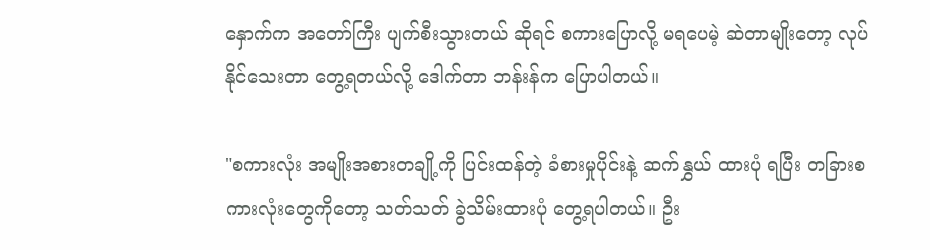နှောက်က အတော်ကြီး ပျက်စီးသွားတယ် ဆိုရင် စကားပြောလို့ မရပေမဲ့ ဆဲတာမျိုးတော့ လုပ်နိုင်သေးတာ တွေ့ရတယ်လို့ ဒေါက်တာ ဘန်းန်က ပြောပါတယ်။

"စကားလုံး အမျိုးအစားတချို့ကို ပြင်းထန်တဲ့ ခံစားမှုပိုင်းနဲ့ ဆက်နွှယ် ထားပုံ ရပြီး တခြားစကားလုံးတွေကိုတော့ သတ်သတ် ခွဲသိမ်းထားပုံ တွေ့ရပါတယ်။ ဦး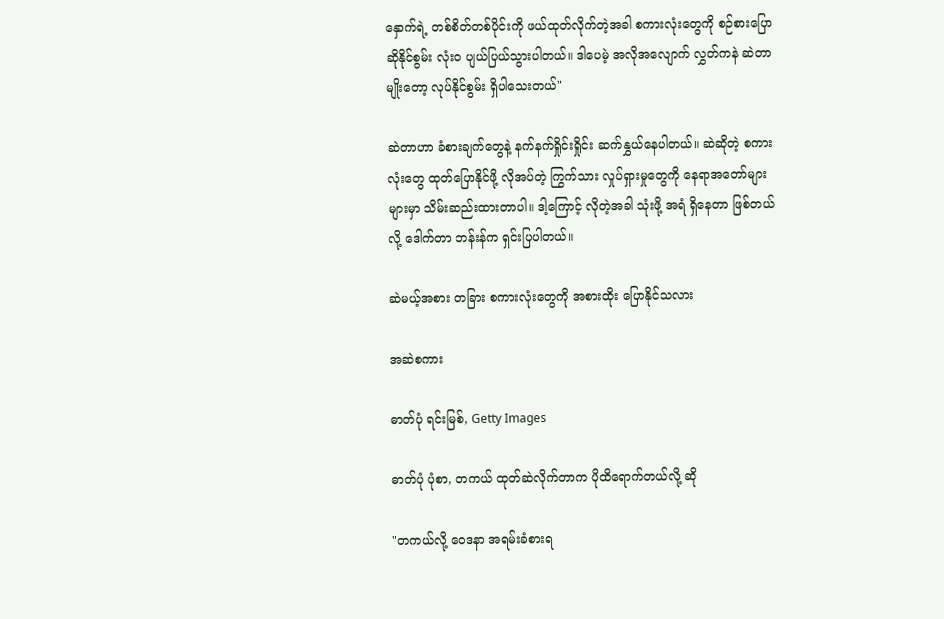နှောက်ရဲ့ တစ်စိတ်တစ်ပိုင်းကို ဖယ်ထုတ်လိုက်တဲ့အခါ စကားလုံးတွေကို စဉ်စားပြောဆိုနိုင်စွမ်း လုံးဝ ပျယ်ပြယ်သွားပါတယ်။ ဒါပေမဲ့ အလိုအလျောက် လွှတ်ကနဲ ဆဲတာမျိုးတော့ လုပ်နိုင်စွမ်း ရှိပါသေးတယ်"

ဆဲတာဟာ ခံစားချက်တွေနဲ့ နက်နက်ရှိုင်းရှိုင်း ဆက်နွှယ်နေပါတယ်။ ဆဲဆိုတဲ့ စကားလုံးတွေ ထုတ်ပြောနိုင်ဖို့ လိုအပ်တဲ့ ကြွက်သား လှုပ်ရှားမှုတွေကို နေရာအတော်များများမှာ သိမ်းဆည်းထားတာပါ။ ဒါ့ကြောင့် လိုတဲ့အခါ သုံးဖို့ အရံ ရှိနေတာ ဖြစ်တယ် လို့ ဒေါက်တာ ဘန်းန်က ရှင်းပြပါတယ်။

ဆဲမယ့်အစား တခြား စကားလုံးတွေကို အစားထိုး ပြောနိုင်သလား

အဆဲစကား

ဓာတ်ပုံ ရင်းမြစ်, Getty Images

ဓာတ်ပုံ ပုံစာ, တကယ် ထုတ်ဆဲလိုက်တာက ပိုထိရောက်တယ်လို့ ဆို

"တကယ်လို့ ဝေဒနာ အရမ်းခံစားရ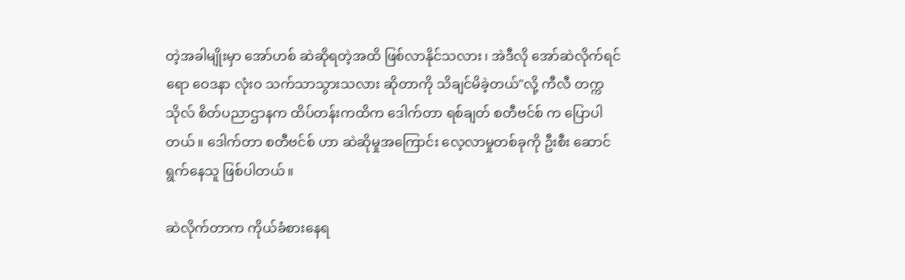တဲ့အခါမျိုးမှာ အော်ဟစ် ဆဲဆိုရတဲ့အထိ ဖြစ်လာနိုင်သလား၊ အဲဒီလို အော်ဆဲလိုက်ရင်ရော ဝေဒနာ လုံးဝ သက်သာသွားသလား ဆိုတာကို သိချင်မိခဲ့တယ်"လို့ ကီလီ တက္ကသိုလ် စိတ်ပညာဌာနက ထိပ်တန်းကထိက ဒေါက်တာ ရစ်ချတ် စတီဗင်စ် က ပြောပါတယ်။ ဒေါက်တာ စတီဗင်စ် ဟာ ဆဲဆိုမှုအကြောင်း လေ့လာမှုတစ်ခုကို ဦးစီး ဆောင်ရွက်နေသူ ဖြစ်ပါတယ်။

ဆဲလိုက်တာက ကိုယ်ခံစားနေရ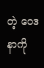တဲ့ ဝေဒနာကို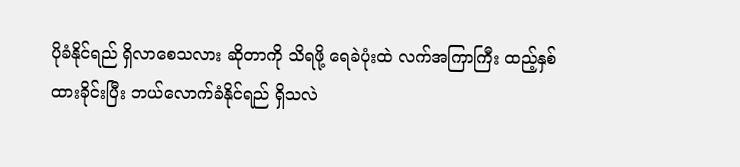ပိုခံနိုင်ရည် ရှိလာစေသလား ဆိုတာကို သိရဖို့ ရေခဲပုံးထဲ လက်အကြာကြီး ထည့်နှစ်ထားခိုင်းပြီး ဘယ်လောက်ခံနိုင်ရည် ရှိသလဲ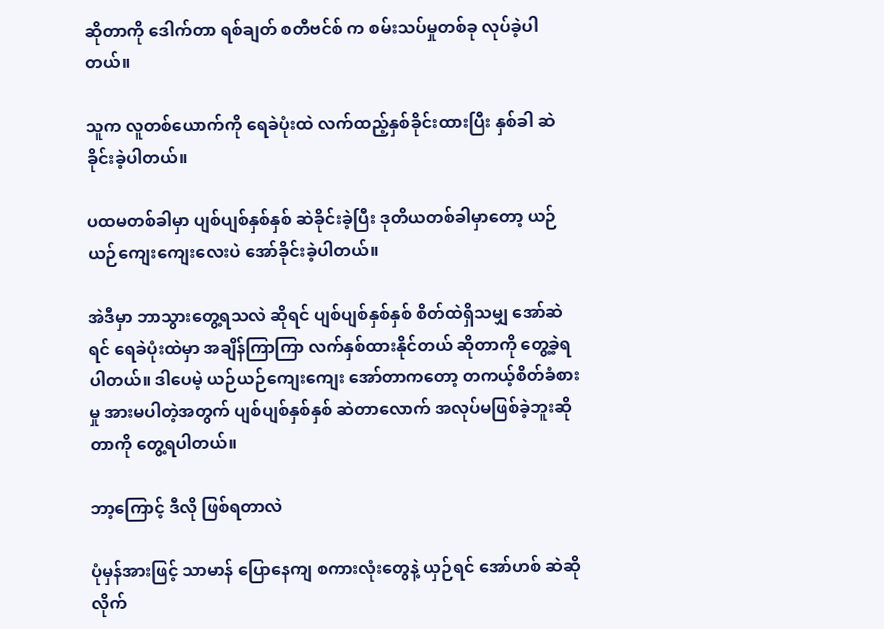ဆိုတာကို ဒေါက်တာ ရစ်ချတ် စတီဗင်စ် က စမ်းသပ်မှုတစ်ခု လုပ်ခဲ့ပါတယ်။

သူက လူတစ်ယောက်ကို ရေခဲပုံးထဲ လက်ထည့်နှစ်ခိုင်းထားပြီး နှစ်ခါ ဆဲခိုင်းခဲ့ပါတယ်။

ပထမတစ်ခါမှာ ပျစ်ပျစ်နှစ်နှစ် ဆဲခိုင်းခဲ့ပြီး ဒုတိယတစ်ခါမှာတော့ ယဉ်ယဉ်ကျေးကျေးလေးပဲ အော်ခိုင်းခဲ့ပါတယ်။

အဲဒီမှာ ဘာသွားတွေ့ရသလဲ ဆိုရင် ပျစ်ပျစ်နှစ်နှစ် စိတ်ထဲရှိသမျှ အော်ဆဲရင် ရေခဲပုံးထဲမှာ အချိန်ကြာကြာ လက်နှစ်ထားနိုင်တယ် ဆိုတာကို တွေ့ခဲ့ရပါတယ်။ ဒါပေမဲ့ ယဉ်ယဉ်ကျေးကျေး အော်တာကတော့ တကယ့်စိတ်ခံစားမှု အားမပါတဲ့အတွက် ပျစ်ပျစ်နှစ်နှစ် ဆဲတာလောက် အလုပ်မဖြစ်ခဲ့ဘူးဆိုတာကို တွေ့ရပါတယ်။

ဘာ့ကြောင့် ဒီလို ဖြစ်ရတာလဲ

ပုံမှန်အားဖြင့် သာမာန် ပြောနေကျ စကားလုံးတွေနဲ့ ယှဉ်ရင် အော်ဟစ် ဆဲဆိုလိုက်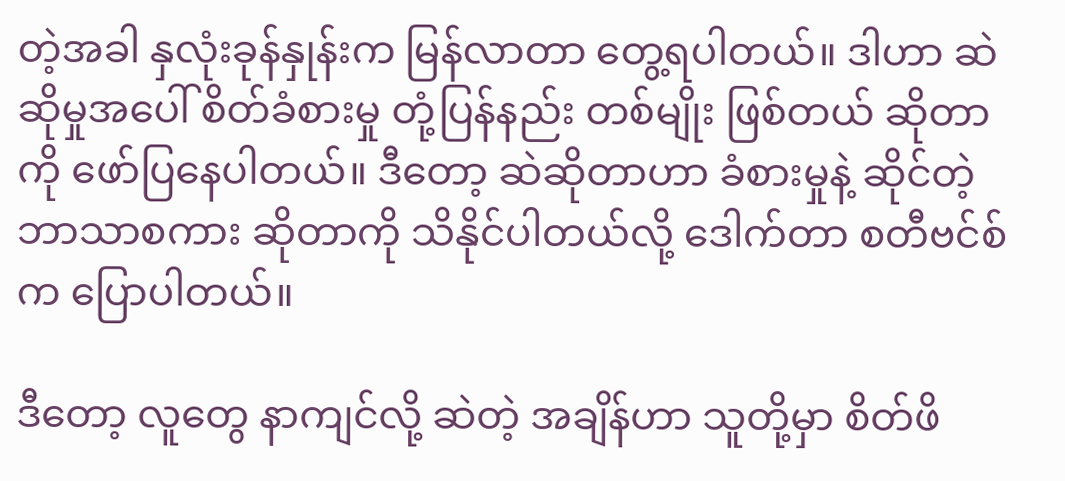တဲ့အခါ နှလုံးခုန်နှုန်းက မြန်လာတာ တွေ့ရပါတယ်။ ဒါဟာ ဆဲဆိုမှုအပေါ် စိတ်ခံစားမှု တုံ့ပြန်နည်း တစ်မျိုး ဖြစ်တယ် ဆိုတာကို ဖော်ပြနေပါတယ်။ ဒီတော့ ဆဲဆိုတာဟာ ခံစားမှုနဲ့ ဆိုင်တဲ့ ဘာသာစကား ဆိုတာကို သိနိုင်ပါတယ်လို့ ဒေါက်တာ စတီဗင်စ် က ပြောပါတယ်။

ဒီတော့ လူတွေ နာကျင်လို့ ဆဲတဲ့ အချိန်ဟာ သူတို့မှာ စိတ်ဖိ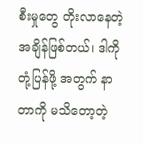စီးမှုတွေ တိုးလာနေတဲ့ အချိန်ဖြစ်တယ်၊ ဒါကို တုံ့ပြန်ဖို့ အတွက် နာတာကို မသိတော့တဲ့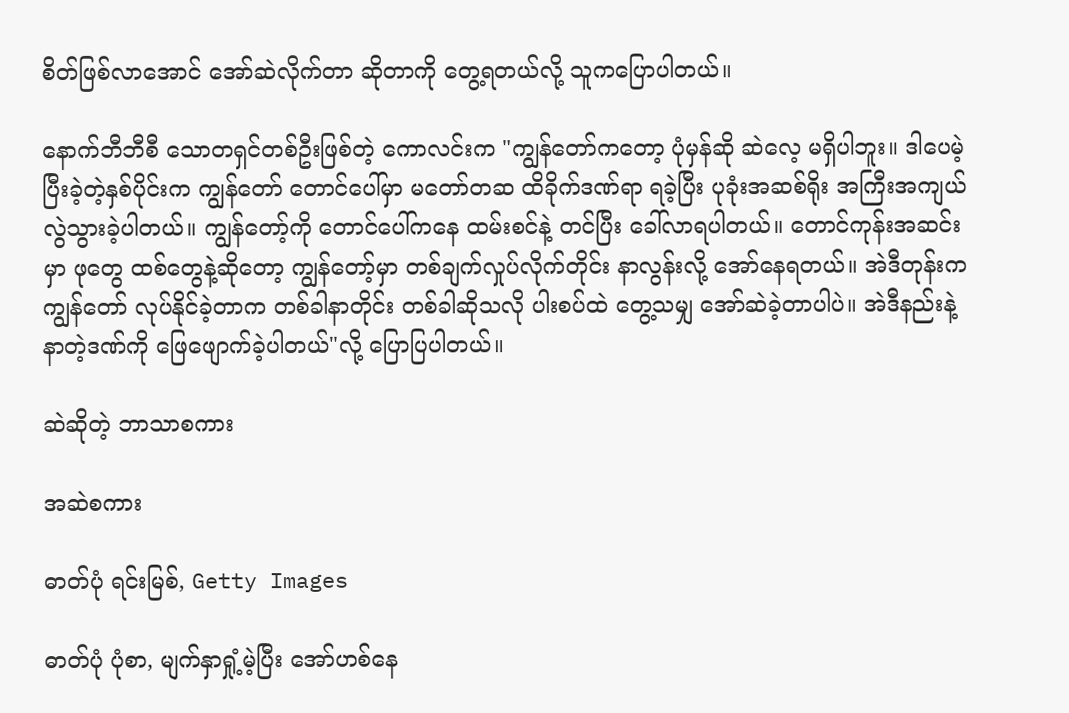စိတ်ဖြစ်လာအောင် အော်ဆဲလိုက်တာ ဆိုတာကို တွေ့ရတယ်လို့ သူကပြောပါတယ်။

နောက်ဘီဘီစီ သောတရှင်တစ်ဦးဖြစ်တဲ့ ကောလင်းက "ကျွန်တော်ကတော့ ပုံမှန်ဆို ဆဲလေ့ မရှိပါဘူး။ ဒါပေမဲ့ ပြီးခဲ့တဲ့နှစ်ပိုင်းက ကျွန်တော် တောင်ပေါ်မှာ မတော်တဆ ထိခိုက်ဒဏ်ရာ ရခဲ့ပြီး ပုခုံးအဆစ်ရိုး အကြီးအကျယ် လွဲသွားခဲ့ပါတယ်။ ကျွန်တော့်ကို တောင်ပေါ်ကနေ ထမ်းစင်နဲ့ တင်ပြီး ခေါ်လာရပါတယ်။ တောင်ကုန်းအဆင်းမှာ ဖုတွေ ထစ်တွေနဲ့ဆိုတော့ ကျွန်တော့်မှာ တစ်ချက်လှုပ်လိုက်တိုင်း နာလွန်းလို့ အော်နေရတယ်။ အဲဒီတုန်းက ကျွန်တော် လုပ်နိုင်ခဲ့တာက တစ်ခါနာတိုင်း တစ်ခါဆိုသလို ပါးစပ်ထဲ တွေ့သမျှ အော်ဆဲခဲ့တာပါပဲ။ အဲဒီနည်းနဲ့ နာတဲ့ဒဏ်ကို ဖြေဖျောက်ခဲ့ပါတယ်"လို့ ပြောပြပါတယ်။

ဆဲဆိုတဲ့ ဘာသာစကား

အဆဲစကား

ဓာတ်ပုံ ရင်းမြစ်, Getty Images

ဓာတ်ပုံ ပုံစာ, မျက်နှာရှုံ့မဲ့ပြီး အော်ဟစ်နေ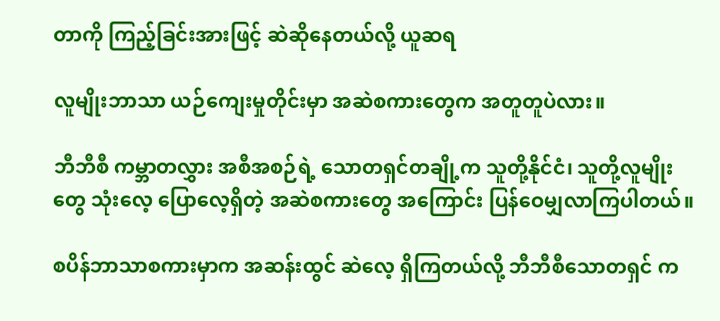တာကို ကြည့်ခြင်းအားဖြင့် ဆဲဆိုနေတယ်လို့ ယူဆရ

လူမျိုးဘာသာ ယဉ်ကျေးမှုတိုင်းမှာ အဆဲစကားတွေက အတူတူပဲလား။

ဘီဘီစီ ကမ္ဘာတလွှား အစီအစဉ်ရဲ့ သောတရှင်တချို့က သူတို့နိုင်ငံ၊ သူတို့လူမျိုးတွေ သုံးလေ့ ပြောလေ့ရှိတဲ့ အဆဲစကားတွေ အကြောင်း ပြန်ဝေမျှလာကြပါတယ်။

စပိန်ဘာသာစကားမှာက အဆန်းထွင် ဆဲလေ့ ရှိကြတယ်လို့ ဘီဘီစီသောတရှင် က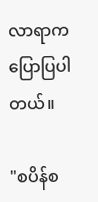လာရာက ပြောပြပါတယ်။

"စပိန်စ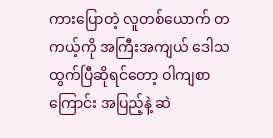ကားပြောတဲ့ လူတစ်ယောက် တကယ့်ကို အကြီးအကျယ် ဒေါသထွက်ပြီဆိုရင်တော့ ဝါကျစာကြောင်း အပြည့်နဲ့ ဆဲ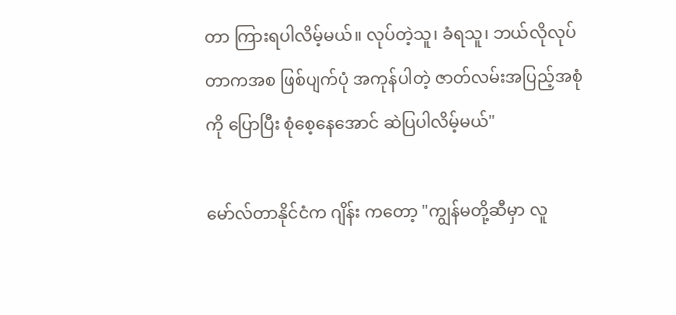တာ ကြားရပါလိမ့်မယ်။ လုပ်တဲ့သူ၊ ခံရသူ၊ ဘယ်လိုလုပ်တာကအစ ဖြစ်ပျက်ပုံ အကုန်ပါတဲ့ ဇာတ်လမ်းအပြည့်အစုံကို ပြောပြီး စုံစေ့နေအောင် ဆဲပြပါလိမ့်မယ်"

မော်လ်တာနိုင်ငံက ဂျိန်း ကတော့ "ကျွန်မတို့ဆီမှာ လူ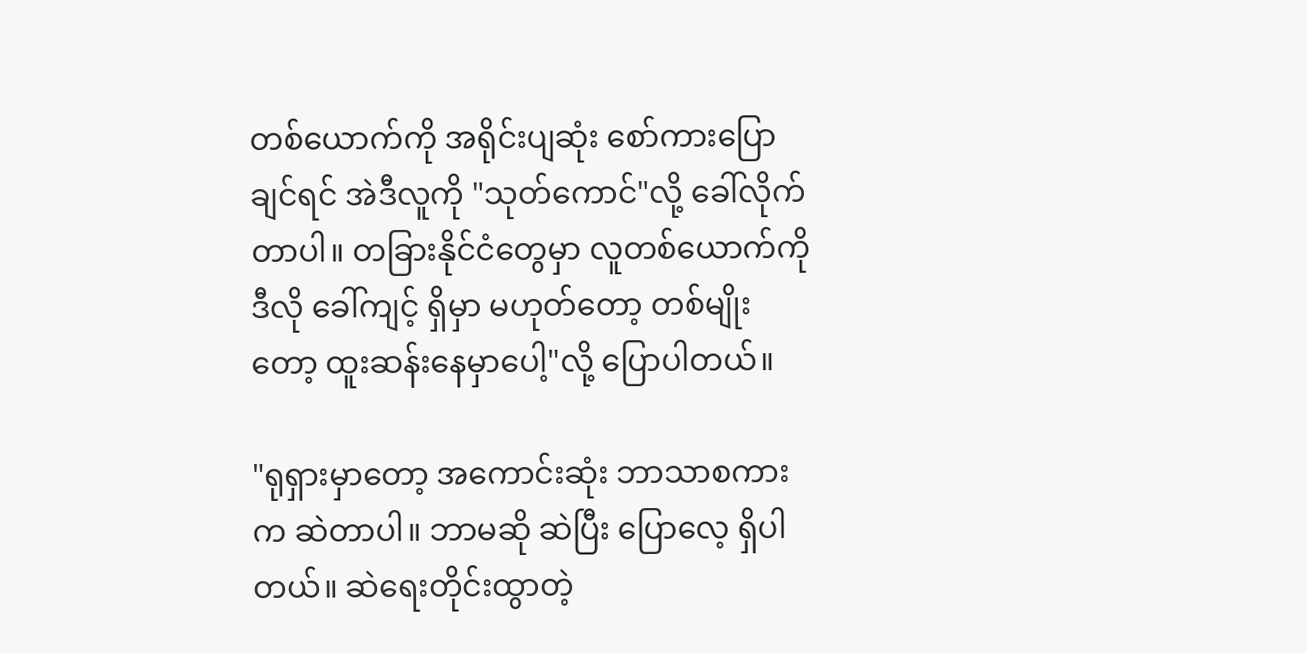တစ်ယောက်ကို အရိုင်းပျဆုံး စော်ကားပြောချင်ရင် အဲဒီလူကို "သုတ်ကောင်"လို့ ခေါ်လိုက်တာပါ။ တခြားနိုင်ငံတွေမှာ လူတစ်ယောက်ကို ဒီလို ခေါ်ကျင့် ရှိမှာ မဟုတ်တော့ တစ်မျိုးတော့ ထူးဆန်းနေမှာပေါ့"လို့ ပြောပါတယ်။

"ရုရှားမှာတော့ အကောင်းဆုံး ဘာသာစကားက ဆဲတာပါ။ ဘာမဆို ဆဲပြီး ပြောလေ့ ရှိပါတယ်။ ဆဲရေးတိုင်းထွာတဲ့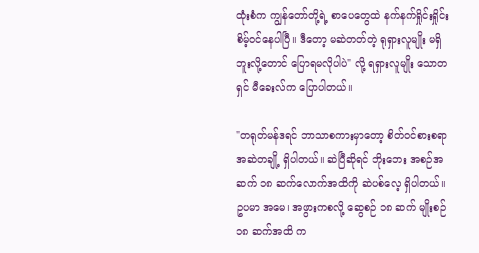ထုံးစံက ကျွန်တော်တို့ရဲ့ စာပေတွေထဲ နက်နက်ရှိုင်းရှိုင်း စိမ့်ဝင်နေပါပြီ။ ဒီတော့ မဆဲတတ်တဲ့ ရုရှားလူမျိုး မရှိဘူးလို့တောင် ပြောရမလိုပါပဲ" လို့ ရရှားလူမျိုး သောတရှင် မီခေးလ်က ပြောပါတယ်။

"တရုတ်မန်ဒရင် ဘာသာစကားမှာတော့ စိတ်ဝင်စားစရာ အဆဲတချို့ ရှိပါတယ်။ ဆဲပြီဆိုရင် ဘိုးဘေး အစဉ်အဆက် ၁၈ ဆက်လောက်အထိကို ဆဲပစ်လေ့ ရှိပါတယ်။ ဥပမာ အမေ၊ အဖွားကစလို့ ဆွေစဉ် ၁၈ ဆက် မျိုးစဉ် ၁၈ ဆက်အထိ က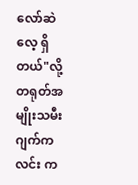လော်ဆဲလေ့ ရှိတယ်"လို့ တရုတ်အမျိုးသမီး ဂျက်ကလင်း က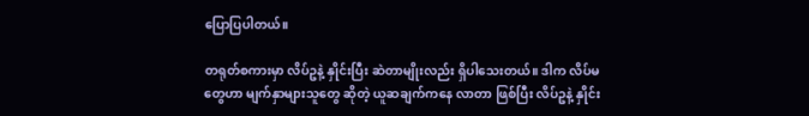ပြောပြပါတယ်။

တရုတ်စကားမှာ လိပ်ဥနဲ့ နှိုင်းပြီး ဆဲတာမျိုးလည်း ရှိပါသေးတယ်။ ဒါက လိပ်မတွေဟာ မျက်နှာများသူတွေ ဆိုတဲ့ ယူဆချက်ကနေ လာတာ ဖြစ်ပြီး လိပ်ဥနဲ့ နှိုင်း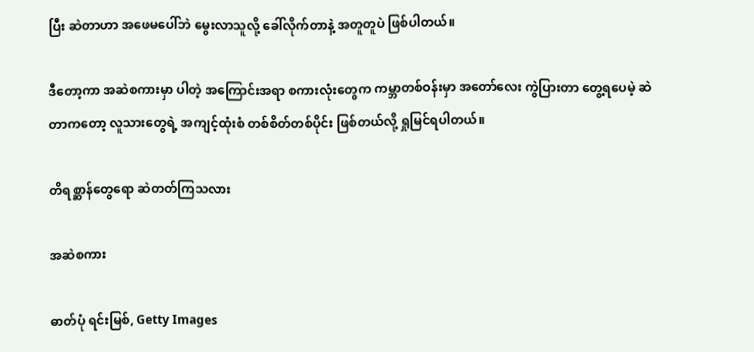ပြီး ဆဲတာဟာ အဖေမပေါ်ဘဲ မွေးလာသူလို့ ခေါ်လိုက်တာနဲ့ အတူတူပဲ ဖြစ်ပါတယ်။

ဒီတော့ကာ အဆဲစကားမှာ ပါတဲ့ အကြောင်းအရာ စကားလုံးတွေက ကမ္ဘာတစ်ဝန်းမှာ အတော်လေး ကွဲပြားတာ တွေ့ရပေမဲ့ ဆဲတာကတော့ လူသားတွေရဲ့ အကျင့်ထုံးစံ တစ်စိတ်တစ်ပိုင်း ဖြစ်တယ်လို့ ရှုမြင်ရပါတယ်။

တိရစ္ဆာန်တွေရော ဆဲတတ်ကြသလား

အဆဲစကား

ဓာတ်ပုံ ရင်းမြစ်, Getty Images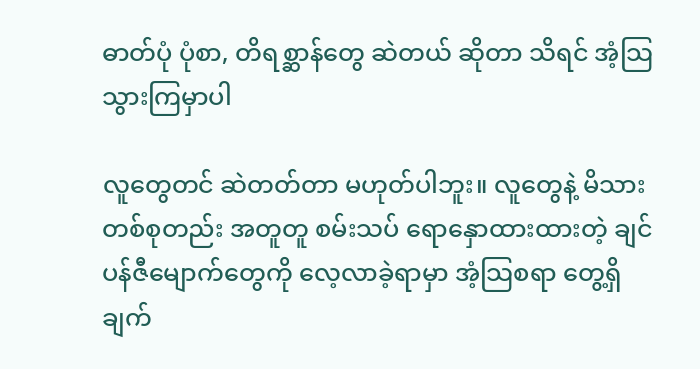ဓာတ်ပုံ ပုံစာ, တိရစ္ဆာန်တွေ ဆဲတယ် ဆိုတာ သိရင် အံ့သြသွားကြမှာပါ

လူတွေတင် ဆဲတတ်တာ မဟုတ်ပါဘူး။ လူတွေနဲ့ မိသားတစ်စုတည်း အတူတူ စမ်းသပ် ရောနှောထားထားတဲ့ ချင်ပန်ဇီမျောက်တွေကို လေ့လာခဲ့ရာမှာ အံ့သြစရာ တွေ့ရှိချက်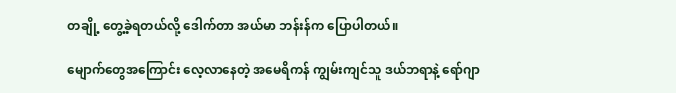တချို့ တွေ့ခဲ့ရတယ်လို့ ဒေါက်တာ အယ်မာ ဘန်းန်က ပြောပါတယ်။

မျောက်တွေအကြောင်း လေ့လာနေတဲ့ အမေရိကန် ကျွမ်းကျင်သူ ဒယ်ဘရာနဲ့ ရော်ဂျာ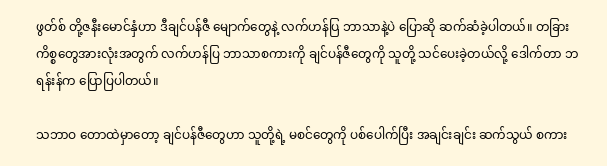ဖွတ်စ် တို့ဇနီးမောင်နှံဟာ ဒီချင်ပန်ဇီ မျောက်တွေနဲ့ လက်ဟန်ပြ ဘာသာနဲ့ပဲ ပြောဆို ဆက်ဆံခဲ့ပါတယ်။ တခြားကိစ္စတွေအားလုံးအတွက် လက်ဟန်ပြ ဘာသာစကားကို ချင်ပန်ဇီတွေကို သူတို့ သင်ပေးခဲ့တယ်လို့ ဒေါက်တာ ဘရန်းန်က ပြောပြပါတယ်။

သဘာဝ တောထဲမှာတော့ ချင်ပန်ဇီတွေဟာ သူတို့ရဲ့ မစင်တွေကို ပစ်ပေါက်ပြီး အချင်းချင်း ဆက်သွယ် စကား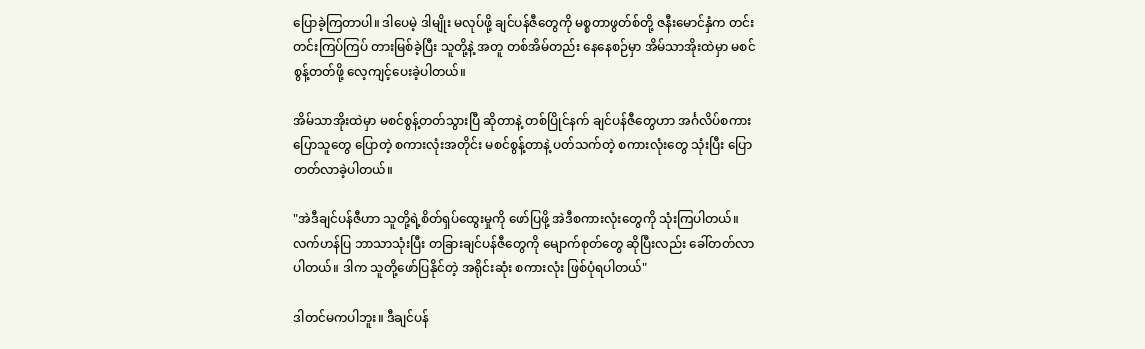ပြောခဲ့ကြတာပါ။ ဒါပေမဲ့ ဒါမျိုး မလုပ်ဖို့ ချင်ပန်ဇီတွေကို မစ္စတာဖွတ်စ်တို့ ဇနီးမောင်နှံက တင်းတင်းကြပ်ကြပ် တားမြစ်ခဲ့ပြီး သူတို့နဲ့ အတူ တစ်အိမ်တည်း နေနေစဉ်မှာ အိမ်သာအိုးထဲမှာ မစင်စွန့်တတ်ဖို့ လေ့ကျင့်ပေးခဲ့ပါတယ်။

အိမ်သာအိုးထဲမှာ မစင်စွန့်တတ်သွားပြီ ဆိုတာနဲ့ တစ်ပြိုင်နက် ချင်ပန်ဇီတွေဟာ အင်္ဂလိပ်စကားပြောသူတွေ ပြောတဲ့ စကားလုံးအတိုင်း မစင်စွန့်တာနဲ့ ပတ်သက်တဲ့ စကားလုံးတွေ သုံးပြီး ပြောတတ်လာခဲ့ပါတယ်။

"အဲဒီချင်ပန်ဇီဟာ သူတို့ရဲ့စိတ်ရှပ်ထွေးမှုကို ဖော်ပြဖို့ အဲဒီစကားလုံးတွေကို သုံးကြပါတယ်။ လက်ဟန်ပြ ဘာသာသုံးပြီး တခြားချင်ပန်ဇီတွေကို မျောက်စုတ်တွေ ဆိုပြီးလည်း ခေါ်တတ်လာပါတယ်။ ဒါက သူတို့ဖော်ပြနိုင်တဲ့ အရိုင်းဆုံး စကားလုံး ဖြစ်ပုံရပါတယ်"

ဒါတင်မကပါဘူး။ ဒီချင်ပန်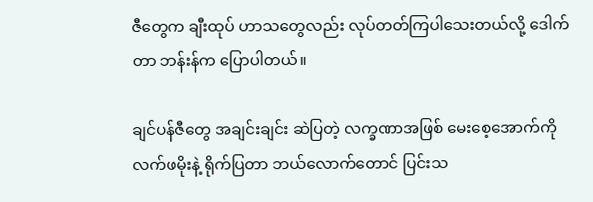ဇီတွေက ချီးထုပ် ဟာသတွေလည်း လုပ်တတ်ကြပါသေးတယ်လို့ ဒေါက်တာ ဘန်းန်က ပြောပါတယ်။

ချင်ပန်ဇီတွေ အချင်းချင်း ဆဲပြတဲ့ လက္ခဏာအဖြစ် မေးစေ့အောက်ကို လက်ဖမိုးနဲ့ ရိုက်ပြတာ ဘယ်လောက်တောင် ပြင်းသ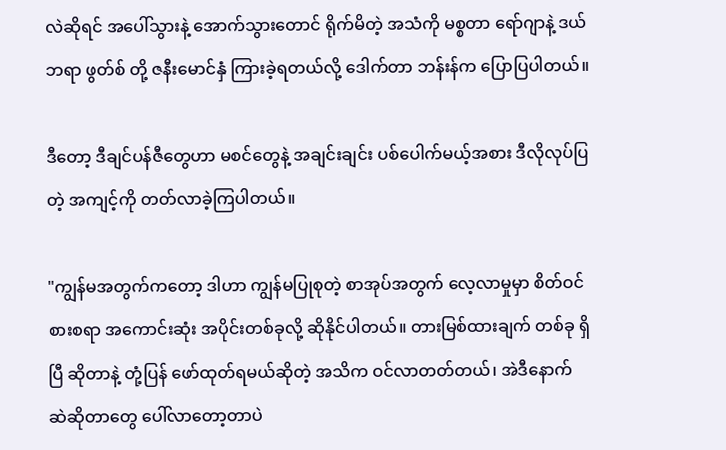လဲဆိုရင် အပေါ်သွားနဲ့ အောက်သွားတောင် ရိုက်မိတဲ့ အသံကို မစ္စတာ ရော်ဂျာနဲ့ ဒယ်ဘရာ ဖွတ်စ် တို့ ဇနီးမောင်နှံ ကြားခဲ့ရတယ်လို့ ဒေါက်တာ ဘန်းန်က ပြောပြပါတယ်။

ဒီတော့ ဒီချင်ပန်ဇီတွေဟာ မစင်တွေနဲ့ အချင်းချင်း ပစ်ပေါက်မယ့်အစား ဒီလိုလုပ်ပြတဲ့ အကျင့်ကို တတ်လာခဲ့ကြပါတယ်။

"ကျွန်မအတွက်ကတော့ ဒါဟာ ကျွန်မပြုစုတဲ့ စာအုပ်အတွက် လေ့လာမှုမှာ စိတ်ဝင်စားစရာ အကောင်းဆုံး အပိုင်းတစ်ခုလို့ ဆိုနိုင်ပါတယ်။ တားမြစ်ထားချက် တစ်ခု ရှိပြီ ဆိုတာနဲ့ တုံ့ပြန် ဖော်ထုတ်ရမယ်ဆိုတဲ့ အသိက ဝင်လာတတ်တယ်၊ အဲဒီနောက် ဆဲဆိုတာတွေ ပေါ်လာတော့တာပဲ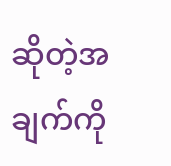ဆိုတဲ့အချက်ကို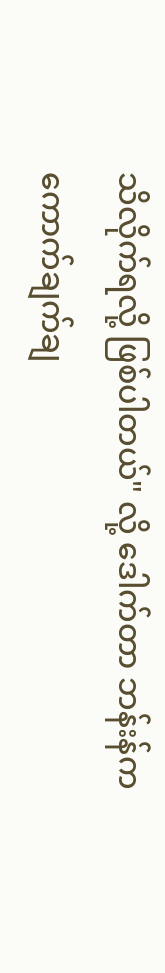သိလိုက်ရလို့ ဖြစ်ပါတယ်" လို့ ဒေါက်တာ ဘန်းန်က ကောက်ချက်ချ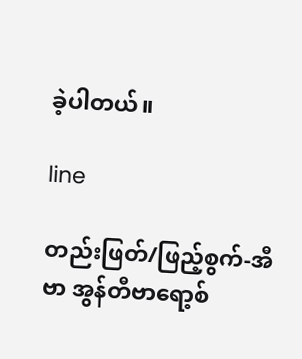ခဲ့ပါတယ်။

line

တည်းဖြတ်/ဖြည့်စွက်-အီဗာ အွန်တီဗာရော့စ်